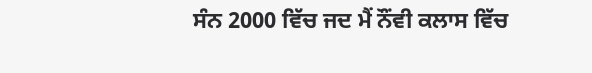ਸੰਨ 2000 ਵਿੱਚ ਜਦ ਮੈਂ ਨੌਂਵੀ ਕਲਾਸ ਵਿੱਚ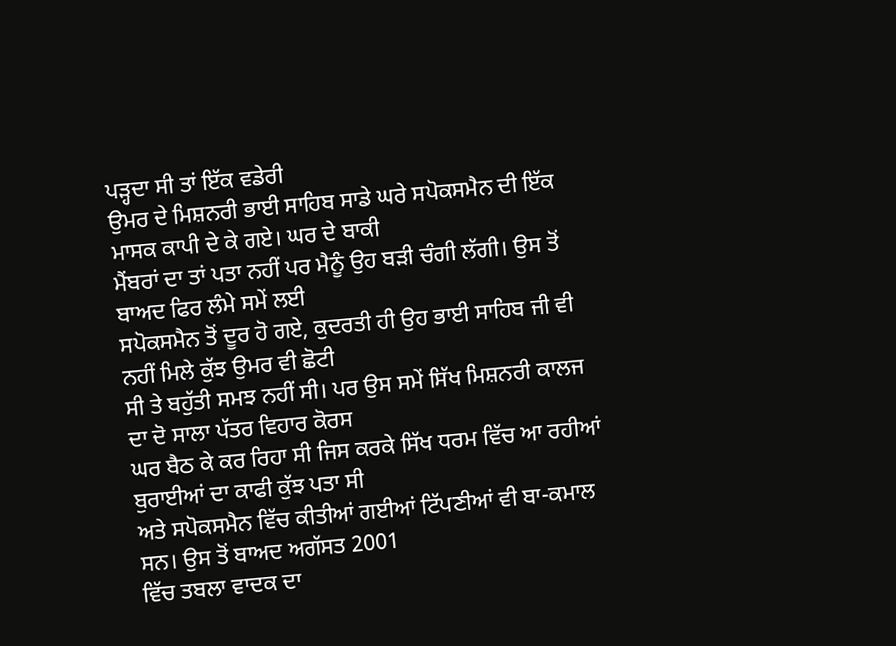ਪੜ੍ਹਦਾ ਸੀ ਤਾਂ ਇੱਕ ਵਡੇਰੀ
ਉਮਰ ਦੇ ਮਿਸ਼ਨਰੀ ਭਾਈ ਸਾਹਿਬ ਸਾਡੇ ਘਰੇ ਸਪੋਕਸਮੈਨ ਦੀ ਇੱਕ ਮਾਸਕ ਕਾਪੀ ਦੇ ਕੇ ਗਏ। ਘਰ ਦੇ ਬਾਕੀ
ਮੈਂਬਰਾਂ ਦਾ ਤਾਂ ਪਤਾ ਨਹੀਂ ਪਰ ਮੈਨੂੰ ਉਹ ਬੜੀ ਚੰਗੀ ਲੱਗੀ। ਉਸ ਤੋਂ ਬਾਅਦ ਫਿਰ ਲੰਮੇ ਸਮੇਂ ਲਈ
ਸਪੋਕਸਮੈਨ ਤੋਂ ਦੂਰ ਹੋ ਗਏ, ਕੁਦਰਤੀ ਹੀ ਉਹ ਭਾਈ ਸਾਹਿਬ ਜੀ ਵੀ ਨਹੀਂ ਮਿਲੇ ਕੁੱਝ ਉਮਰ ਵੀ ਛੋਟੀ
ਸੀ ਤੇ ਬਹੁੱਤੀ ਸਮਝ ਨਹੀਂ ਸੀ। ਪਰ ਉਸ ਸਮੇਂ ਸਿੱਖ ਮਿਸ਼ਨਰੀ ਕਾਲਜ ਦਾ ਦੋ ਸਾਲਾ ਪੱਤਰ ਵਿਹਾਰ ਕੋਰਸ
ਘਰ ਬੈਠ ਕੇ ਕਰ ਰਿਹਾ ਸੀ ਜਿਸ ਕਰਕੇ ਸਿੱਖ ਧਰਮ ਵਿੱਚ ਆ ਰਹੀਆਂ ਬੁਰਾਈਆਂ ਦਾ ਕਾਫੀ ਕੁੱਝ ਪਤਾ ਸੀ
ਅਤੇ ਸਪੋਕਸਮੈਨ ਵਿੱਚ ਕੀਤੀਆਂ ਗਈਆਂ ਟਿੱਪਣੀਆਂ ਵੀ ਬਾ-ਕਮਾਲ ਸਨ। ਉਸ ਤੋਂ ਬਾਅਦ ਅਗੱਸਤ 2001
ਵਿੱਚ ਤਬਲਾ ਵਾਦਕ ਦਾ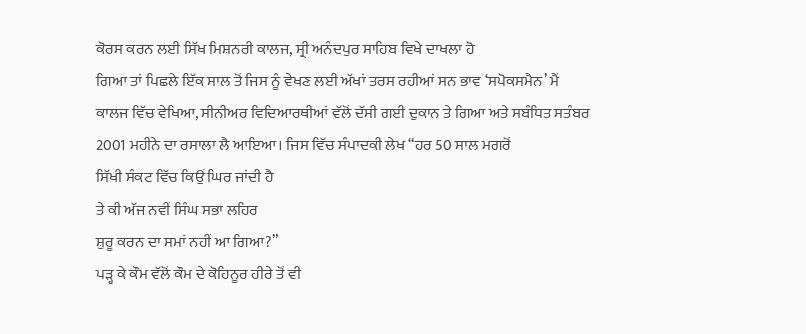ਕੋਰਸ ਕਰਨ ਲਈ ਸਿੱਖ ਮਿਸ਼ਨਰੀ ਕਾਲਜ, ਸ੍ਰੀ ਅਨੰਦਪੁਰ ਸਾਹਿਬ ਵਿਖੇ ਦਾਖਲਾ ਹੋ
ਗਿਆ ਤਾਂ ਪਿਛਲੇ ਇੱਕ ਸਾਲ ਤੋਂ ਜਿਸ ਨੂੰ ਵੇਖਣ ਲਈ ਅੱਖਾਂ ਤਰਸ ਰਹੀਆਂ ਸਨ ਭਾਵ ‘ਸਪੋਕਸਮੈਨ’ ਮੈਂ
ਕਾਲਜ ਵਿੱਚ ਵੇਖਿਆ, ਸੀਨੀਅਰ ਵਿਦਿਆਰਥੀਆਂ ਵੱਲੋਂ ਦੱਸੀ ਗਈ ਦੁਕਾਨ ਤੇ ਗਿਆ ਅਤੇ ਸਬੰਧਿਤ ਸਤੰਬਰ
2001 ਮਹੀਨੇ ਦਾ ਰਸਾਲਾ ਲੈ ਆਇਆ। ਜਿਸ ਵਿੱਚ ਸੰਪਾਦਕੀ ਲੇਖ “ਹਰ 50 ਸਾਲ ਮਗਰੋਂ
ਸਿੱਖੀ ਸੰਕਟ ਵਿੱਚ ਕਿਉਂ ਘਿਰ ਜਾਂਦੀ ਹੈ
ਤੇ ਕੀ ਅੱਜ ਨਵੀਂ ਸਿੰਘ ਸਭਾ ਲਹਿਰ
ਸ਼ੁਰੂ ਕਰਨ ਦਾ ਸਮਾਂ ਨਹੀਂ ਆ ਗਿਆ?”
ਪੜ੍ਹ ਕੇ ਕੌਮ ਵੱਲੋਂ ਕੌਮ ਦੇ ਕੋਹਿਨੂਰ ਹੀਰੇ ਤੋਂ ਵੀ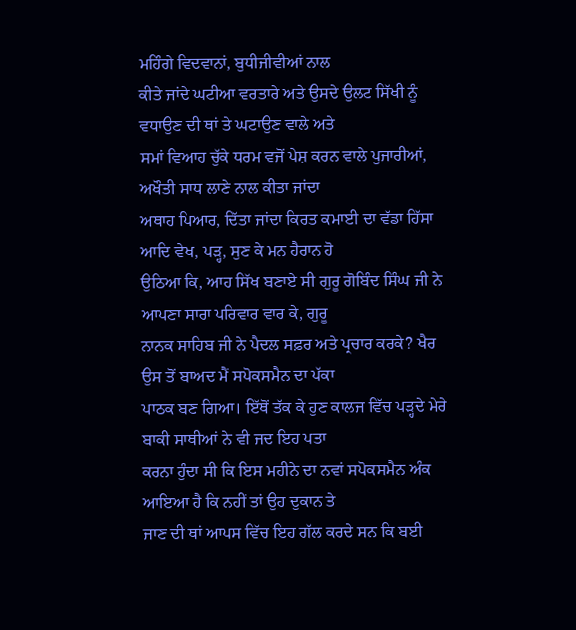ਮਹਿੰਗੇ ਵਿਦਵਾਨਾਂ, ਬੁਧੀਜੀਵੀਆਂ ਨਾਲ
ਕੀਤੇ ਜਾਂਦੇ ਘਟੀਆ ਵਰਤਾਰੇ ਅਤੇ ਉਸਦੇ ਉਲਟ ਸਿੱਖੀ ਨੂੰ ਵਧਾਉਣ ਦੀ ਥਾਂ ਤੇ ਘਟਾਉਣ ਵਾਲੇ ਅਤੇ
ਸਮਾਂ ਵਿਆਹ ਚੁੱਕੇ ਧਰਮ ਵਜੋਂ ਪੇਸ਼ ਕਰਨ ਵਾਲੇ ਪੁਜਾਰੀਆਂ, ਅਖੌਤੀ ਸਾਧ ਲਾਣੇ ਨਾਲ ਕੀਤਾ ਜਾਂਦਾ
ਅਥਾਹ ਪਿਆਰ, ਦਿੱਤਾ ਜਾਂਦਾ ਕਿਰਤ ਕਮਾਈ ਦਾ ਵੱਡਾ ਹਿੱਸਾ ਆਦਿ ਵੇਖ, ਪੜ੍ਹ, ਸੁਣ ਕੇ ਮਨ ਹੈਰਾਨ ਹੋ
ਉਠਿਆ ਕਿ, ਆਹ ਸਿੱਖ ਬਣਾਏ ਸੀ ਗੁਰੂ ਗੋਬਿੰਦ ਸਿੰਘ ਜੀ ਨੇ ਆਪਣਾ ਸਾਰਾ ਪਰਿਵਾਰ ਵਾਰ ਕੇ, ਗੁਰੂ
ਨਾਨਕ ਸਾਹਿਬ ਜੀ ਨੇ ਪੈਦਲ ਸਫ਼ਰ ਅਤੇ ਪ੍ਰਚਾਰ ਕਰਕੇ? ਖੈਰ ਉਸ ਤੋਂ ਬਾਅਦ ਮੈਂ ਸਪੋਕਸਮੈਨ ਦਾ ਪੱਕਾ
ਪਾਠਕ ਬਣ ਗਿਆ। ਇੱਥੋਂ ਤੱਕ ਕੇ ਹੁਣ ਕਾਲਜ ਵਿੱਚ ਪੜ੍ਹਦੇ ਮੇਰੇ ਬਾਕੀ ਸਾਥੀਆਂ ਨੇ ਵੀ ਜਦ ਇਹ ਪਤਾ
ਕਰਨਾ ਹੁੰਦਾ ਸੀ ਕਿ ਇਸ ਮਹੀਨੇ ਦਾ ਨਵਾਂ ਸਪੋਕਸਮੈਨ ਅੰਕ ਆਇਆ ਹੈ ਕਿ ਨਹੀਂ ਤਾਂ ਉਹ ਦੁਕਾਨ ਤੇ
ਜਾਣ ਦੀ ਥਾਂ ਆਪਸ ਵਿੱਚ ਇਹ ਗੱਲ ਕਰਦੇ ਸਨ ਕਿ ਬਈ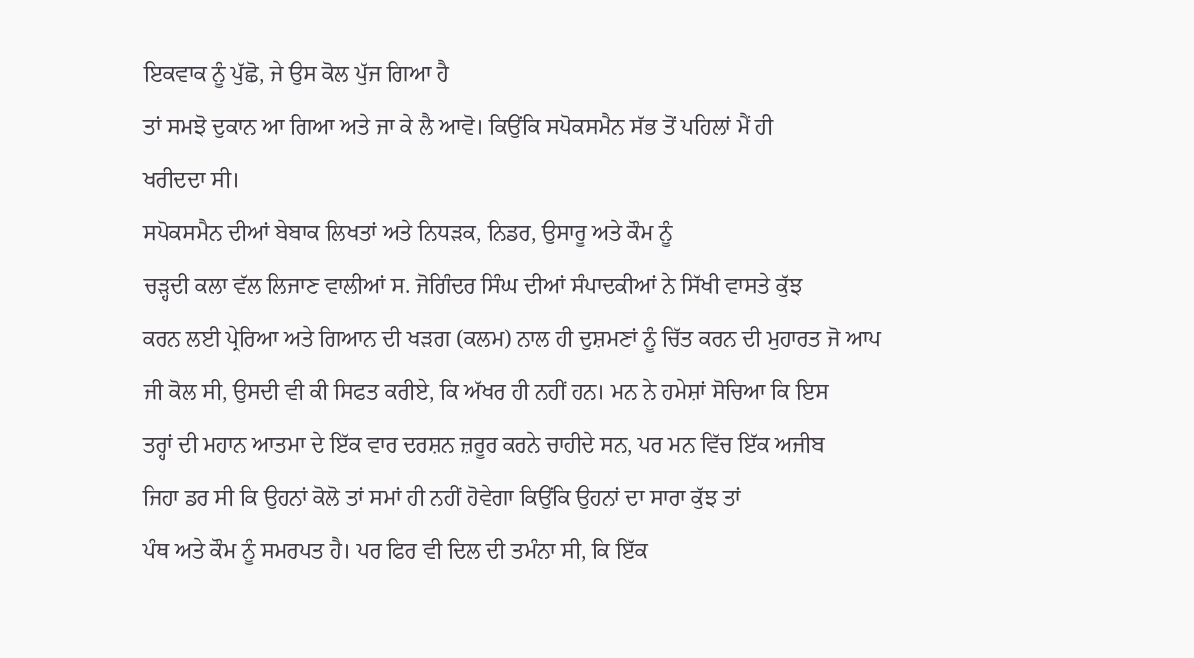ਇਕਵਾਕ ਨੂੰ ਪੁੱਛੋ, ਜੇ ਉਸ ਕੋਲ ਪੁੱਜ ਗਿਆ ਹੈ
ਤਾਂ ਸਮਝੋ ਦੁਕਾਨ ਆ ਗਿਆ ਅਤੇ ਜਾ ਕੇ ਲੈ ਆਵੋ। ਕਿਉਂਕਿ ਸਪੋਕਸਮੈਨ ਸੱਭ ਤੋਂ ਪਹਿਲਾਂ ਮੈਂ ਹੀ
ਖਰੀਦਦਾ ਸੀ।
ਸਪੋਕਸਮੈਨ ਦੀਆਂ ਬੇਬਾਕ ਲਿਖਤਾਂ ਅਤੇ ਨਿਧੜਕ, ਨਿਡਰ, ਉਸਾਰੂ ਅਤੇ ਕੌਮ ਨੂੰ
ਚੜ੍ਹਦੀ ਕਲਾ ਵੱਲ ਲਿਜਾਣ ਵਾਲੀਆਂ ਸ. ਜੋਗਿੰਦਰ ਸਿੰਘ ਦੀਆਂ ਸੰਪਾਦਕੀਆਂ ਨੇ ਸਿੱਖੀ ਵਾਸਤੇ ਕੁੱਝ
ਕਰਨ ਲਈ ਪ੍ਰੇਰਿਆ ਅਤੇ ਗਿਆਨ ਦੀ ਖੜਗ (ਕਲਮ) ਨਾਲ ਹੀ ਦੁਸ਼ਮਣਾਂ ਨੂੰ ਚਿੱਤ ਕਰਨ ਦੀ ਮੁਹਾਰਤ ਜੋ ਆਪ
ਜੀ ਕੋਲ ਸੀ, ਉਸਦੀ ਵੀ ਕੀ ਸਿਫਤ ਕਰੀਏ, ਕਿ ਅੱਖਰ ਹੀ ਨਹੀਂ ਹਨ। ਮਨ ਨੇ ਹਮੇਸ਼ਾਂ ਸੋਚਿਆ ਕਿ ਇਸ
ਤਰ੍ਹਾਂ ਦੀ ਮਹਾਨ ਆਤਮਾ ਦੇ ਇੱਕ ਵਾਰ ਦਰਸ਼ਨ ਜ਼ਰੂਰ ਕਰਨੇ ਚਾਹੀਦੇ ਸਨ, ਪਰ ਮਨ ਵਿੱਚ ਇੱਕ ਅਜੀਬ
ਜਿਹਾ ਡਰ ਸੀ ਕਿ ਉਹਨਾਂ ਕੋਲੋ ਤਾਂ ਸਮਾਂ ਹੀ ਨਹੀਂ ਹੋਵੇਗਾ ਕਿਉਂਕਿ ਉਹਨਾਂ ਦਾ ਸਾਰਾ ਕੁੱਝ ਤਾਂ
ਪੰਥ ਅਤੇ ਕੌਮ ਨੂੰ ਸਮਰਪਤ ਹੈ। ਪਰ ਫਿਰ ਵੀ ਦਿਲ ਦੀ ਤਮੰਨਾ ਸੀ, ਕਿ ਇੱਕ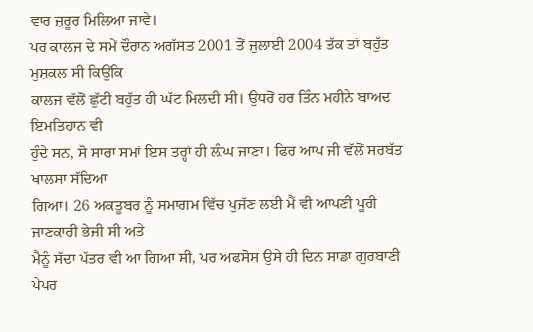ਵਾਰ ਜ਼ਰੂਰ ਮਿਲਿਆ ਜਾਵੇ।
ਪਰ ਕਾਲਜ ਦੇ ਸਮੇਂ ਦੌਰਾਨ ਅਗੱਸਤ 2001 ਤੋਂ ਜੁਲਾਈ 2004 ਤੱਕ ਤਾਂ ਬਹੁੱਤ ਮੁਸ਼ਕਲ ਸੀ ਕਿਉਂਕਿ
ਕਾਲਜ ਵੱਲੋਂ ਛੁੱਟੀ ਬਹੁੱਤ ਹੀ ਘੱਟ ਮਿਲਦੀ ਸੀ। ਉਧਰੋਂ ਹਰ ਤਿੰਨ ਮਹੀਨੇ ਬਾਅਦ ਇਮਤਿਹਾਨ ਵੀ
ਹੁੰਦੇ ਸਨ, ਸੋ ਸਾਰਾ ਸਮਾਂ ਇਸ ਤਰ੍ਹਾਂ ਹੀ ਲ਼ੰਘ ਜਾਣਾ। ਫਿਰ ਆਪ ਜੀ ਵੱਲੋਂ ਸਰਬੱਤ ਖਾਲਸਾ ਸੱਦਿਆ
ਗਿਆ। 26 ਅਕਤੂਬਰ ਨੂੰ ਸਮਾਗਮ ਵਿੱਚ ਪੁਜੱਣ ਲਈ ਮੈਂ ਵੀ ਆਪਣੀ ਪੂਰੀ ਜਾਣਕਾਰੀ ਭੇਜੀ ਸੀ ਅਤੇ
ਮੈਨੂੰ ਸੱਦਾ ਪੱਤਰ ਵੀ ਆ ਗਿਆ ਸੀ, ਪਰ ਅਫਸੋਸ ਉਸੇ ਹੀ ਦਿਨ ਸਾਡਾ ਗੁਰਬਾਣੀ ਪੇਪਰ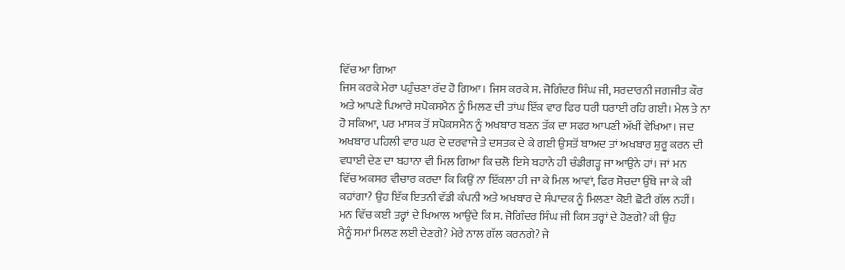ਵਿੱਚ ਆ ਗਿਆ
ਜਿਸ ਕਰਕੇ ਮੇਰਾ ਪਹੁੰਚਣਾ ਰੱਦ ਹੋ ਗਿਆ। ਜਿਸ ਕਰਕੇ ਸ. ਜੋਗਿੰਦਰ ਸਿੰਘ ਜੀ, ਸਰਦਾਰਨੀ ਜਗਜੀਤ ਕੌਰ
ਅਤੇ ਆਪਣੇ ਪਿਆਰੇ ਸਪੋਕਸਮੈਨ ਨੂੰ ਮਿਲਣ ਦੀ ਤਾਂਘ ਇੱਕ ਵਾਰ ਫਿਰ ਧਰੀ ਧਰਾਈ ਰਹਿ ਗਈ। ਮੇਲ ਤੇ ਨਾ
ਹੋ ਸਕਿਆ, ਪਰ ਮਾਸਕ ਤੋਂ ਸਪੋਕਸਮੈਨ ਨੂੰ ਅਖਬਾਰ ਬਣਨ ਤੱਕ ਦਾ ਸਫਰ ਆਪਣੀ ਅੱਖੀਂ ਵੇਖਿਆ। ਜਦ
ਅਖਬਾਰ ਪਹਿਲੀ ਵਾਰ ਘਰ ਦੇ ਦਰਵਾਜੇ ਤੇ ਦਸਤਕ ਦੇ ਕੇ ਗਈ ਉਸਤੋਂ ਬਾਅਦ ਤਾਂ ਅਖਬਾਰ ਸ਼ੁਰੂ ਕਰਨ ਦੀ
ਵਧਾਈ ਦੇਣ ਦਾ ਬਹਾਨਾ ਵੀ ਮਿਲ ਗਿਆ ਕਿ ਚਲੋ ਇਸੇ ਬਹਾਨੇ ਹੀ ਚੰਡੀਗੜ੍ਹ ਜਾ ਆਉਨੇ ਹਾਂ। ਜਾਂ ਮਨ
ਵਿੱਚ ਅਕਸਰ ਵੀਚਾਰ ਕਰਦਾ ਕਿ ਕਿਉਂ ਨਾ ਇੱਕਲਾ ਹੀ ਜਾ ਕੇ ਮਿਲ ਆਵਾਂ, ਫਿਰ ਸੋਚਦਾ ਉੱਥੇ ਜਾ ਕੇ ਕੀ
ਕਹਾਂਗਾ? ਉਹ ਇੱਕ ਇਤਨੀ ਵੱਡੀ ਕੰਪਨੀ ਅਤੇ ਅਖਬਾਰ ਦੇ ਸੰਪਾਦਕ ਨੂੰ ਮਿਲਣਾ ਕੋਈ ਛੋਟੀ ਗੱਲ ਨਹੀਂ।
ਮਨ ਵਿੱਚ ਕਈ ਤਰ੍ਹਾਂ ਦੇ ਖਿਆਲ ਆਉਂਦੇ ਕਿ ਸ. ਜੋਗਿੰਦਰ ਸਿੰਘ ਜੀ ਕਿਸ ਤਰ੍ਹਾਂ ਦੇ ਹੋਣਗੇ? ਕੀ ਉਹ
ਮੈਨੂੰ ਸਮਾਂ ਮਿਲਣ ਲਈ ਦੇਣਗੇ? ਮੇਰੇ ਨਾਲ ਗੱਲ ਕਰਨਗੇ? ਜੇ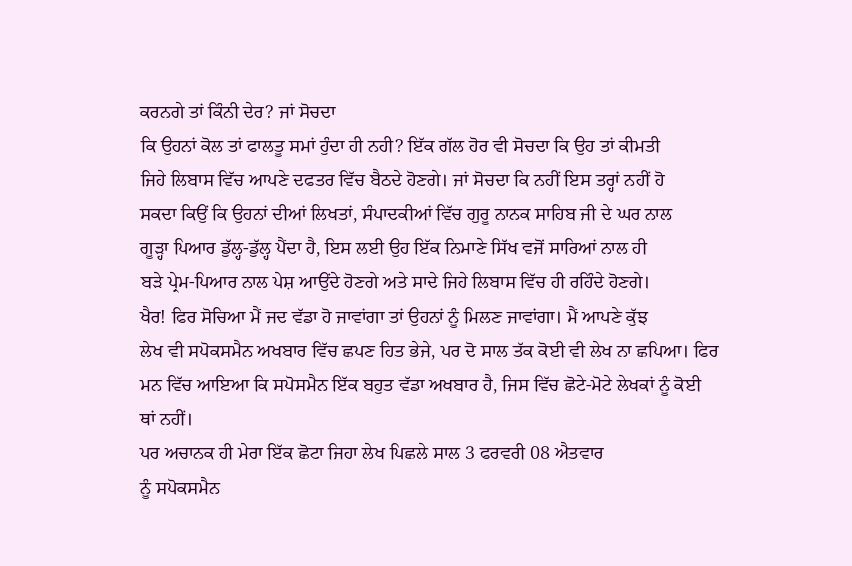ਕਰਨਗੇ ਤਾਂ ਕਿੰਨੀ ਦੇਰ? ਜਾਂ ਸੋਚਦਾ
ਕਿ ਉਹਨਾਂ ਕੋਲ ਤਾਂ ਫਾਲਤੂ ਸਮਾਂ ਹੁੰਦਾ ਹੀ ਨਹੀ? ਇੱਕ ਗੱਲ ਹੋਰ ਵੀ ਸੋਚਦਾ ਕਿ ਉਹ ਤਾਂ ਕੀਮਤੀ
ਜਿਹੇ ਲਿਬਾਸ ਵਿੱਚ ਆਪਣੇ ਦਫਤਰ ਵਿੱਚ ਬੈਠਦੇ ਹੋਣਗੇ। ਜਾਂ ਸੋਚਦਾ ਕਿ ਨਹੀਂ ਇਸ ਤਰ੍ਹਾਂ ਨਹੀਂ ਹੋ
ਸਕਦਾ ਕਿਉਂ ਕਿ ਉਹਨਾਂ ਦੀਆਂ ਲਿਖਤਾਂ, ਸੰਪਾਦਕੀਆਂ ਵਿੱਚ ਗੁਰੂ ਨਾਨਕ ਸਾਹਿਬ ਜੀ ਦੇ ਘਰ ਨਾਲ
ਗੂੜ੍ਹਾ ਪਿਆਰ ਡੁੱਲ੍ਹ-ਡੁੱਲ੍ਹ ਪੈਂਦਾ ਹੈ, ਇਸ ਲਈ ਉਹ ਇੱਕ ਨਿਮਾਣੇ ਸਿੱਖ ਵਜੋਂ ਸਾਰਿਆਂ ਨਾਲ ਹੀ
ਬੜੇ ਪ੍ਰੇਮ-ਪਿਆਰ ਨਾਲ ਪੇਸ਼ ਆਉਂਦੇ ਹੋਣਗੇ ਅਤੇ ਸਾਦੇ ਜਿਹੇ ਲਿਬਾਸ ਵਿੱਚ ਹੀ ਰਹਿੰਦੇ ਹੋਣਗੇ।
ਖੈਰ! ਫਿਰ ਸੋਚਿਆ ਮੈਂ ਜਦ ਵੱਡਾ ਹੋ ਜਾਵਾਂਗਾ ਤਾਂ ਉਹਨਾਂ ਨੂੰ ਮਿਲਣ ਜਾਵਾਂਗਾ। ਮੈਂ ਆਪਣੇ ਕੁੱਝ
ਲੇਖ ਵੀ ਸਪੋਕਸਮੈਨ ਅਖਬਾਰ ਵਿੱਚ ਛਪਣ ਹਿਤ ਭੇਜੇ, ਪਰ ਦੋ ਸਾਲ ਤੱਕ ਕੋਈ ਵੀ ਲੇਖ ਨਾ ਛਪਿਆ। ਫਿਰ
ਮਨ ਵਿੱਚ ਆਇਆ ਕਿ ਸਪੋਸਮੈਨ ਇੱਕ ਬਹੁਤ ਵੱਡਾ ਅਖਬਾਰ ਹੈ, ਜਿਸ ਵਿੱਚ ਛੋਟੇ-ਮੋਟੇ ਲੇਖਕਾਂ ਨੂੰ ਕੋਈ
ਥਾਂ ਨਹੀਂ।
ਪਰ ਅਚਾਨਕ ਹੀ ਮੇਰਾ ਇੱਕ ਛੋਟਾ ਜਿਹਾ ਲੇਖ ਪਿਛਲੇ ਸਾਲ 3 ਫਰਵਰੀ 08 ਐਤਵਾਰ
ਨੂੰ ਸਪੋਕਸਮੈਨ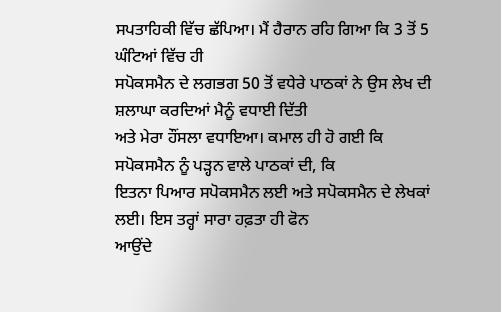ਸਪਤਾਹਿਕੀ ਵਿੱਚ ਛੱਪਿਆ। ਮੈਂ ਹੈਰਾਨ ਰਹਿ ਗਿਆ ਕਿ 3 ਤੋਂ 5 ਘੰਟਿਆਂ ਵਿੱਚ ਹੀ
ਸਪੋਕਸਮੈਨ ਦੇ ਲਗਭਗ 50 ਤੋਂ ਵਧੇਰੇ ਪਾਠਕਾਂ ਨੇ ਉਸ ਲੇਖ ਦੀ ਸ਼ਲਾਘਾ ਕਰਦਿਆਂ ਮੈਨੂੰ ਵਧਾਈ ਦਿੱਤੀ
ਅਤੇ ਮੇਰਾ ਹੌਂਸਲਾ ਵਧਾਇਆ। ਕਮਾਲ ਹੀ ਹੋ ਗਈ ਕਿ ਸਪੋਕਸਮੈਨ ਨੂੰ ਪੜ੍ਹਨ ਵਾਲੇ ਪਾਠਕਾਂ ਦੀ, ਕਿ
ਇਤਨਾ ਪਿਆਰ ਸਪੋਕਸਮੈਨ ਲਈ ਅਤੇ ਸਪੋਕਸਮੈਨ ਦੇ ਲੇਖਕਾਂ ਲਈ। ਇਸ ਤਰ੍ਹਾਂ ਸਾਰਾ ਹਫ਼ਤਾ ਹੀ ਫੋਨ
ਆਉਂਦੇ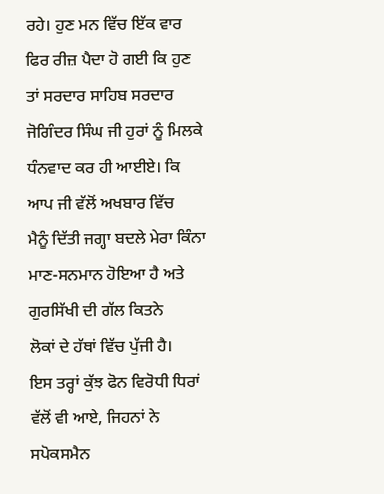ਰਹੇ। ਹੁਣ ਮਨ ਵਿੱਚ ਇੱਕ ਵਾਰ ਫਿਰ ਰੀਜ਼ ਪੈਦਾ ਹੋ ਗਈ ਕਿ ਹੁਣ ਤਾਂ ਸਰਦਾਰ ਸਾਹਿਬ ਸਰਦਾਰ
ਜੋਗਿੰਦਰ ਸਿੰਘ ਜੀ ਹੁਰਾਂ ਨੂੰ ਮਿਲਕੇ ਧੰਨਵਾਦ ਕਰ ਹੀ ਆਈਏ। ਕਿ ਆਪ ਜੀ ਵੱਲੋਂ ਅਖਬਾਰ ਵਿੱਚ
ਮੈਨੂੰ ਦਿੱਤੀ ਜਗ੍ਹਾ ਬਦਲੇ ਮੇਰਾ ਕਿੰਨਾ ਮਾਣ-ਸਨਮਾਨ ਹੋਇਆ ਹੈ ਅਤੇ ਗੁਰਸਿੱਖੀ ਦੀ ਗੱਲ ਕਿਤਨੇ
ਲੋਕਾਂ ਦੇ ਹੱਥਾਂ ਵਿੱਚ ਪੁੱਜੀ ਹੈ।
ਇਸ ਤਰ੍ਹਾਂ ਕੁੱਝ ਫੋਨ ਵਿਰੋਧੀ ਧਿਰਾਂ ਵੱਲੋਂ ਵੀ ਆਏ, ਜਿਹਨਾਂ ਨੇ
ਸਪੋਕਸਮੈਨ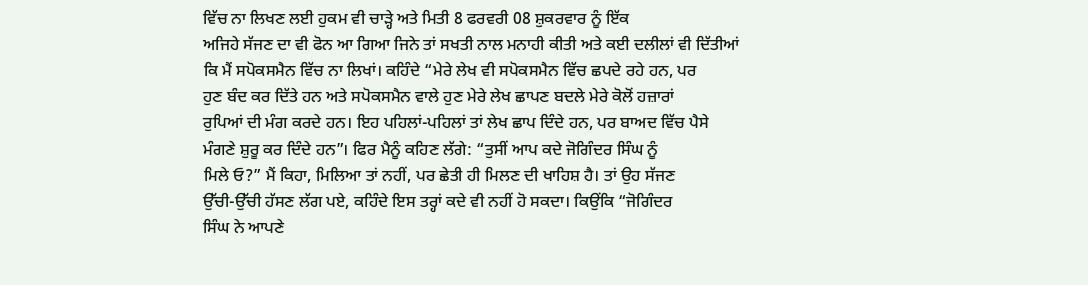ਵਿੱਚ ਨਾ ਲਿਖਣ ਲਈ ਹੁਕਮ ਵੀ ਚਾੜ੍ਹੇ ਅਤੇ ਮਿਤੀ 8 ਫਰਵਰੀ 08 ਸ਼ੁਕਰਵਾਰ ਨੂੰ ਇੱਕ
ਅਜਿਹੇ ਸੱਜਣ ਦਾ ਵੀ ਫੋਨ ਆ ਗਿਆ ਜਿਨੇ ਤਾਂ ਸਖਤੀ ਨਾਲ ਮਨਾਹੀ ਕੀਤੀ ਅਤੇ ਕਈ ਦਲੀਲਾਂ ਵੀ ਦਿੱਤੀਆਂ
ਕਿ ਮੈਂ ਸਪੋਕਸਮੈਨ ਵਿੱਚ ਨਾ ਲਿਖਾਂ। ਕਹਿੰਦੇ “ਮੇਰੇ ਲੇਖ ਵੀ ਸਪੋਕਸਮੈਨ ਵਿੱਚ ਛਪਦੇ ਰਹੇ ਹਨ, ਪਰ
ਹੁਣ ਬੰਦ ਕਰ ਦਿੱਤੇ ਹਨ ਅਤੇ ਸਪੋਕਸਮੈਨ ਵਾਲੇ ਹੁਣ ਮੇਰੇ ਲੇਖ ਛਾਪਣ ਬਦਲੇ ਮੇਰੇ ਕੋਲੋਂ ਹਜ਼ਾਰਾਂ
ਰੁਪਿਆਂ ਦੀ ਮੰਗ ਕਰਦੇ ਹਨ। ਇਹ ਪਹਿਲਾਂ-ਪਹਿਲਾਂ ਤਾਂ ਲੇਖ ਛਾਪ ਦਿੰਦੇ ਹਨ, ਪਰ ਬਾਅਦ ਵਿੱਚ ਪੈਸੇ
ਮੰਗਣੇ ਸ਼ੁਰੂ ਕਰ ਦਿੰਦੇ ਹਨ”। ਫਿਰ ਮੈਨੂੰ ਕਹਿਣ ਲੱਗੇ: “ਤੁਸੀਂ ਆਪ ਕਦੇ ਜੋਗਿੰਦਰ ਸਿੰਘ ਨੂੰ
ਮਿਲੇ ਓ?” ਮੈਂ ਕਿਹਾ, ਮਿਲਿਆ ਤਾਂ ਨਹੀਂ, ਪਰ ਛੇਤੀ ਹੀ ਮਿਲਣ ਦੀ ਖਾਹਿਸ਼ ਹੈ। ਤਾਂ ਉਹ ਸੱਜਣ
ਉੱਚੀ-ਉੱਚੀ ਹੱਸਣ ਲੱਗ ਪਏ, ਕਹਿੰਦੇ ਇਸ ਤਰ੍ਹਾਂ ਕਦੇ ਵੀ ਨਹੀਂ ਹੋ ਸਕਦਾ। ਕਿਉਂਕਿ “ਜੋਗਿੰਦਰ
ਸਿੰਘ ਨੇ ਆਪਣੇ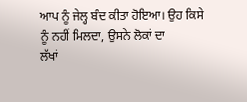ਆਪ ਨੂੰ ਜੇਲ੍ਹ ਬੰਦ ਕੀਤਾ ਹੋਇਆ। ਉਹ ਕਿਸੇ ਨੂੰ ਨਹੀਂ ਮਿਲਦਾ, ਉਸਨੇ ਲੋਕਾਂ ਦਾ
ਲੱਖਾਂ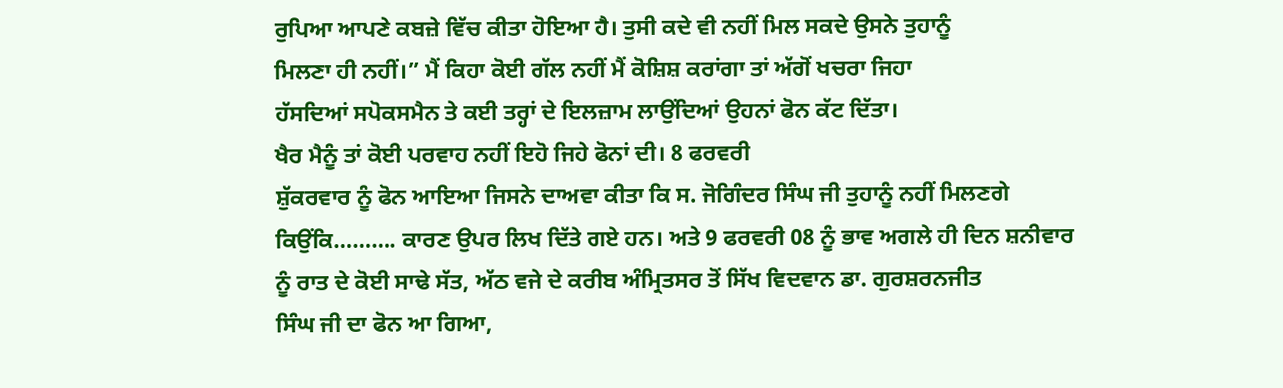ਰੁਪਿਆ ਆਪਣੇ ਕਬਜ਼ੇ ਵਿੱਚ ਕੀਤਾ ਹੋਇਆ ਹੈ। ਤੁਸੀ ਕਦੇ ਵੀ ਨਹੀਂ ਮਿਲ ਸਕਦੇ ਉਸਨੇ ਤੁਹਾਨੂੰ
ਮਿਲਣਾ ਹੀ ਨਹੀਂ।” ਮੈਂ ਕਿਹਾ ਕੋਈ ਗੱਲ ਨਹੀਂ ਮੈਂ ਕੋਸ਼ਿਸ਼ ਕਰਾਂਗਾ ਤਾਂ ਅੱਗੋਂ ਖਚਰਾ ਜਿਹਾ
ਹੱਸਦਿਆਂ ਸਪੋਕਸਮੈਨ ਤੇ ਕਈ ਤਰ੍ਹਾਂ ਦੇ ਇਲਜ਼ਾਮ ਲਾਉਂਦਿਆਂ ਉਹਨਾਂ ਫੋਨ ਕੱਟ ਦਿੱਤਾ।
ਖੈਰ ਮੈਨੂੰ ਤਾਂ ਕੋਈ ਪਰਵਾਹ ਨਹੀਂ ਇਹੋ ਜਿਹੇ ਫੋਨਾਂ ਦੀ। 8 ਫਰਵਰੀ
ਸ਼ੁੱਕਰਵਾਰ ਨੂੰ ਫੋਨ ਆਇਆ ਜਿਸਨੇ ਦਾਅਵਾ ਕੀਤਾ ਕਿ ਸ. ਜੋਗਿੰਦਰ ਸਿੰਘ ਜੀ ਤੁਹਾਨੂੰ ਨਹੀਂ ਮਿਲਣਗੇ
ਕਿਉਂਕਿ………. ਕਾਰਣ ਉਪਰ ਲਿਖ ਦਿੱਤੇ ਗਏ ਹਨ। ਅਤੇ 9 ਫਰਵਰੀ 08 ਨੂੰ ਭਾਵ ਅਗਲੇ ਹੀ ਦਿਨ ਸ਼ਨੀਵਾਰ
ਨੂੰ ਰਾਤ ਦੇ ਕੋਈ ਸਾਢੇ ਸੱਤ, ਅੱਠ ਵਜੇ ਦੇ ਕਰੀਬ ਅੰਮ੍ਰਿਤਸਰ ਤੋਂ ਸਿੱਖ ਵਿਦਵਾਨ ਡਾ. ਗੁਰਸ਼ਰਨਜੀਤ
ਸਿੰਘ ਜੀ ਦਾ ਫੋਨ ਆ ਗਿਆ,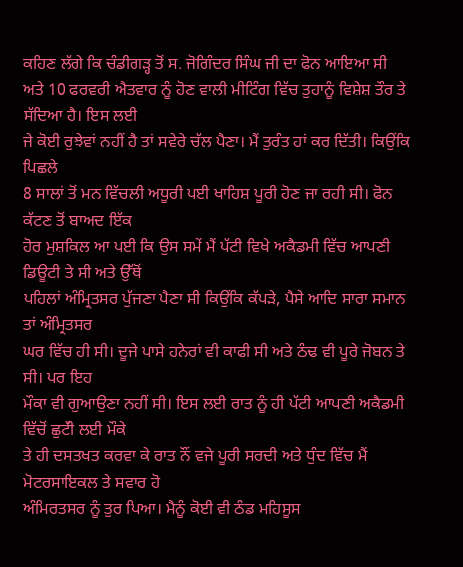ਕਹਿਣ ਲੱਗੇ ਕਿ ਚੰਡੀਗੜ੍ਹ ਤੋਂ ਸ. ਜੋਗਿੰਦਰ ਸਿੰਘ ਜੀ ਦਾ ਫੋਨ ਆਇਆ ਸੀ
ਅਤੇ 10 ਫਰਵਰੀ ਐਤਵਾਰ ਨੂੰ ਹੋਣ ਵਾਲੀ ਮੀਟਿੰਗ ਵਿੱਚ ਤੁਹਾਨੂੰ ਵਿਸ਼ੇਸ਼ ਤੌਰ ਤੇ ਸੱਦਿਆ ਹੈ। ਇਸ ਲਈ
ਜੇ ਕੋਈ ਰੁਝੇਵਾਂ ਨਹੀਂ ਹੈ ਤਾਂ ਸਵੇਰੇ ਚੱਲ ਪੈਣਾ। ਮੈਂ ਤੁਰੰਤ ਹਾਂ ਕਰ ਦਿੱਤੀ। ਕਿਉਂਕਿ ਪਿਛਲੇ
8 ਸਾਲਾਂ ਤੋਂ ਮਨ ਵਿੱਚਲੀ ਅਧੂਰੀ ਪਈ ਖਾਹਿਸ਼ ਪੂਰੀ ਹੋਣ ਜਾ ਰਹੀ ਸੀ। ਫੋਨ ਕੱਟਣ ਤੋਂ ਬਾਅਦ ਇੱਕ
ਹੋਰ ਮੁਸ਼ਕਿਲ ਆ ਪਈ ਕਿ ਉਸ ਸਮੇਂ ਮੈਂ ਪੱਟੀ ਵਿਖੇ ਅਕੈਡਮੀ ਵਿੱਚ ਆਪਣੀ ਡਿਊਟੀ ਤੇ ਸੀ ਅਤੇ ਉੱਥੋਂ
ਪਹਿਲਾਂ ਅੰਮ੍ਰਿਤਸਰ ਪੁੱਜਣਾ ਪੈਣਾ ਸੀ ਕਿਉਂਕਿ ਕੱਪੜੇ, ਪੈਸੇ ਆਦਿ ਸਾਰਾ ਸਮਾਨ ਤਾਂ ਅੰਮ੍ਰਿਤਸਰ
ਘਰ ਵਿੱਚ ਹੀ ਸੀ। ਦੂਜੇ ਪਾਸੇ ਹਨੇਰਾਂ ਵੀ ਕਾਫੀ ਸੀ ਅਤੇ ਠੰਢ ਵੀ ਪੂਰੇ ਜੋਬਨ ਤੇ ਸੀ। ਪਰ ਇਹ
ਮੌਕਾ ਵੀ ਗੁਆਉਣਾ ਨਹੀਂ ਸੀ। ਇਸ ਲਈ ਰਾਤ ਨੂੰ ਹੀ ਪੱਟੀ ਆਪਣੀ ਅਕੈਡਮੀ ਵਿੱਚੋਂ ਛੁਟੱੀ ਲਈ ਮੌਕੇ
ਤੇ ਹੀ ਦਸਤਖਤ ਕਰਵਾ ਕੇ ਰਾਤ ਨੌਂ ਵਜੇ ਪੂਰੀ ਸਰਦੀ ਅਤੇ ਧੁੰਦ ਵਿੱਚ ਮੈਂ ਮੋਟਰਸਾਇਕਲ ਤੇ ਸਵਾਰ ਹੋ
ਅੰਮਿਰਤਸਰ ਨੂੰ ਤੁਰ ਪਿਆ। ਮੈਨੂੰ ਕੋਈ ਵੀ ਠੰਡ ਮਹਿਸੂਸ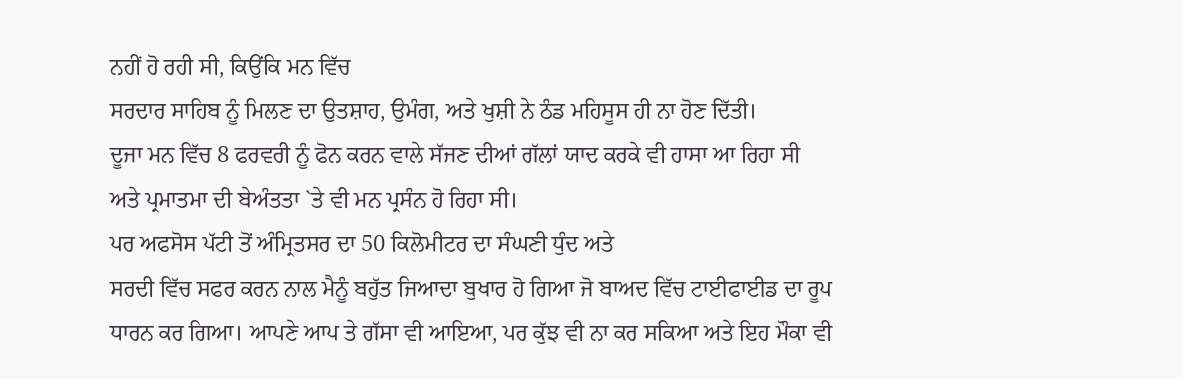ਨਹੀਂ ਹੋ ਰਹੀ ਸੀ, ਕਿਉਂਕਿ ਮਨ ਵਿੱਚ
ਸਰਦਾਰ ਸਾਹਿਬ ਨੂੰ ਮਿਲਣ ਦਾ ਉਤਸ਼ਾਹ, ਉਮੰਗ, ਅਤੇ ਖੁਸ਼ੀ ਨੇ ਠੰਡ ਮਹਿਸੂਸ ਹੀ ਨਾ ਹੋਣ ਦਿੱਤੀ।
ਦੂਜਾ ਮਨ ਵਿੱਚ 8 ਫਰਵਰੀ ਨੂੰ ਫੋਨ ਕਰਨ ਵਾਲੇ ਸੱਜਣ ਦੀਆਂ ਗੱਲਾਂ ਯਾਦ ਕਰਕੇ ਵੀ ਹਾਸਾ ਆ ਰਿਹਾ ਸੀ
ਅਤੇ ਪ੍ਰਮਾਤਮਾ ਦੀ ਬੇਅੰਤਤਾ `ਤੇ ਵੀ ਮਨ ਪ੍ਰਸੰਨ ਹੋ ਰਿਹਾ ਸੀ।
ਪਰ ਅਫਸੋਸ ਪੱਟੀ ਤੋਂ ਅੰਮ੍ਰਿਤਸਰ ਦਾ 50 ਕਿਲੋਮੀਟਰ ਦਾ ਸੰਘਣੀ ਧੁੰਦ ਅਤੇ
ਸਰਦੀ ਵਿੱਚ ਸਫਰ ਕਰਨ ਨਾਲ ਮੈਨੂੰ ਬਹੁੱਤ ਜਿਆਦਾ ਬੁਖਾਰ ਹੋ ਗਿਆ ਜੋ ਬਾਅਦ ਵਿੱਚ ਟਾਈਫਾਈਡ ਦਾ ਰੂਪ
ਧਾਰਨ ਕਰ ਗਿਆ। ਆਪਣੇ ਆਪ ਤੇ ਗੱਸਾ ਵੀ ਆਇਆ, ਪਰ ਕੁੱਝ ਵੀ ਨਾ ਕਰ ਸਕਿਆ ਅਤੇ ਇਹ ਮੌਕਾ ਵੀ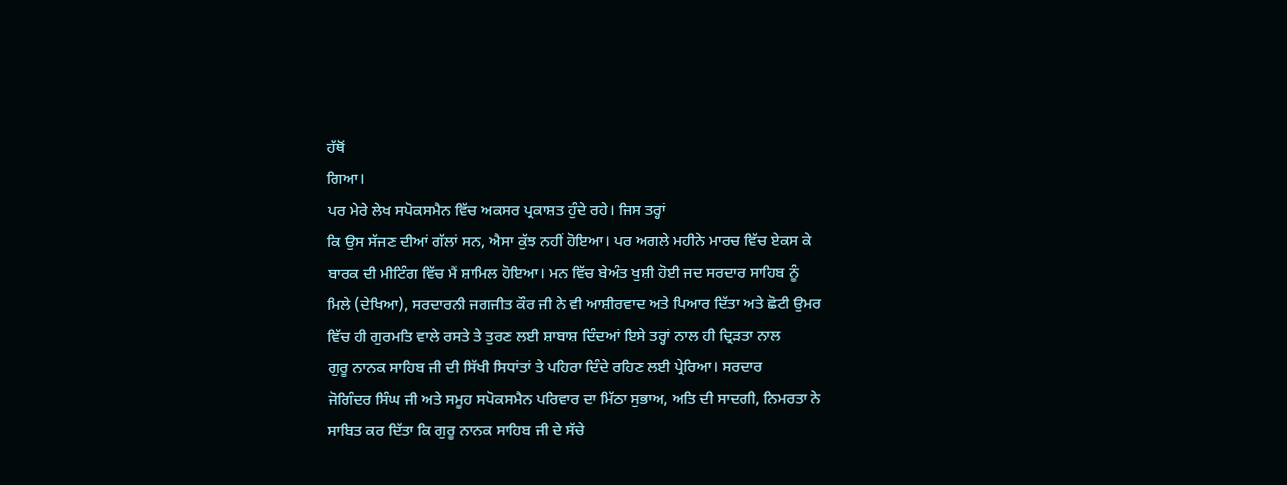ਹੱਥੋਂ
ਗਿਆ।
ਪਰ ਮੇਰੇ ਲੇਖ ਸਪੋਕਸਮੈਨ ਵਿੱਚ ਅਕਸਰ ਪ੍ਰਕਾਸ਼ਤ ਹੁੰਦੇ ਰਹੇ। ਜਿਸ ਤਰ੍ਹਾਂ
ਕਿ ਉਸ ਸੱਜਣ ਦੀਆਂ ਗੱਲਾਂ ਸਨ, ਐਸਾ ਕੁੱਝ ਨਹੀਂ ਹੋਇਆ। ਪਰ ਅਗਲੇ ਮਹੀਨੇ ਮਾਰਚ ਵਿੱਚ ਏਕਸ ਕੇ
ਬਾਰਕ ਦੀ ਮੀਟਿੰਗ ਵਿੱਚ ਮੈਂ ਸ਼ਾਮਿਲ ਹੋਇਆ। ਮਨ ਵਿੱਚ ਬੇਅੰਤ ਖੁਸ਼ੀ ਹੋਈ ਜਦ ਸਰਦਾਰ ਸਾਹਿਬ ਨੂੰ
ਮਿਲੇ (ਦੇਖਿਆ), ਸਰਦਾਰਨੀ ਜਗਜੀਤ ਕੌਰ ਜੀ ਨੇ ਵੀ ਆਸ਼ੀਰਵਾਦ ਅਤੇ ਪਿਆਰ ਦਿੱਤਾ ਅਤੇ ਛੋਟੀ ਉਮਰ
ਵਿੱਚ ਹੀ ਗੁਰਮਤਿ ਵਾਲੇ ਰਸਤੇ ਤੇ ਤੁਰਣ ਲਈ ਸ਼ਾਬਾਸ਼ ਦਿੰਦਆਂ ਇਸੇ ਤਰ੍ਹਾਂ ਨਾਲ ਹੀ ਦ੍ਰਿੜਤਾ ਨਾਲ
ਗੁਰੂ ਨਾਨਕ ਸਾਹਿਬ ਜੀ ਦੀ ਸਿੱਖੀ ਸਿਧਾਂਤਾਂ ਤੇ ਪਹਿਰਾ ਦਿੰਦੇ ਰਹਿਣ ਲਈ ਪ੍ਰੇਰਿਆ। ਸਰਦਾਰ
ਜੋਗਿੰਦਰ ਸਿੰਘ ਜੀ ਅਤੇ ਸਮੂਹ ਸਪੋਕਸਮੈਨ ਪਰਿਵਾਰ ਦਾ ਮਿੱਠਾ ਸੁਭਾਅ, ਅਤਿ ਦੀ ਸਾਦਗੀ, ਨਿਮਰਤਾ ਨੇ
ਸਾਬਿਤ ਕਰ ਦਿੱਤਾ ਕਿ ਗੁਰੂ ਨਾਨਕ ਸਾਹਿਬ ਜੀ ਦੇ ਸੱਚੇ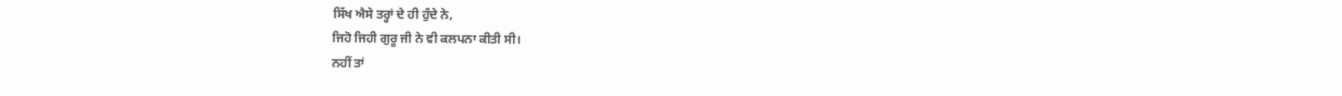ਸਿੱਖ ਐਸੇ ਤਰ੍ਹਾਂ ਦੇ ਹੀ ਹੁੰਦੇ ਨੇ,
ਜਿਹੋ ਜਿਹੀ ਗੁਰੂ ਜੀ ਨੇ ਵੀ ਕਲਪਨਾ ਕੀਤੀ ਸੀ।
ਨਹੀਂ ਤਾਂ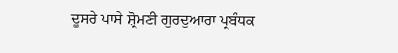ਦੂਸਰੇ ਪਾਸੇ ਸ਼੍ਰੋਮਣੀ ਗੁਰਦੁਆਰਾ ਪ੍ਰਬੰਧਕ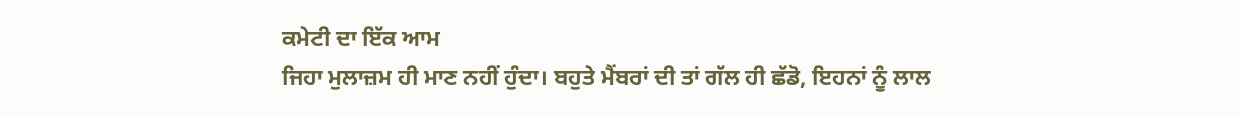ਕਮੇਟੀ ਦਾ ਇੱਕ ਆਮ
ਜਿਹਾ ਮੁਲਾਜ਼ਮ ਹੀ ਮਾਣ ਨਹੀਂ ਹੁੰਦਾ। ਬਹੁਤੇ ਮੈਂਬਰਾਂ ਦੀ ਤਾਂ ਗੱਲ ਹੀ ਛੱਡੋ, ਇਹਨਾਂ ਨੂੰ ਲਾਲ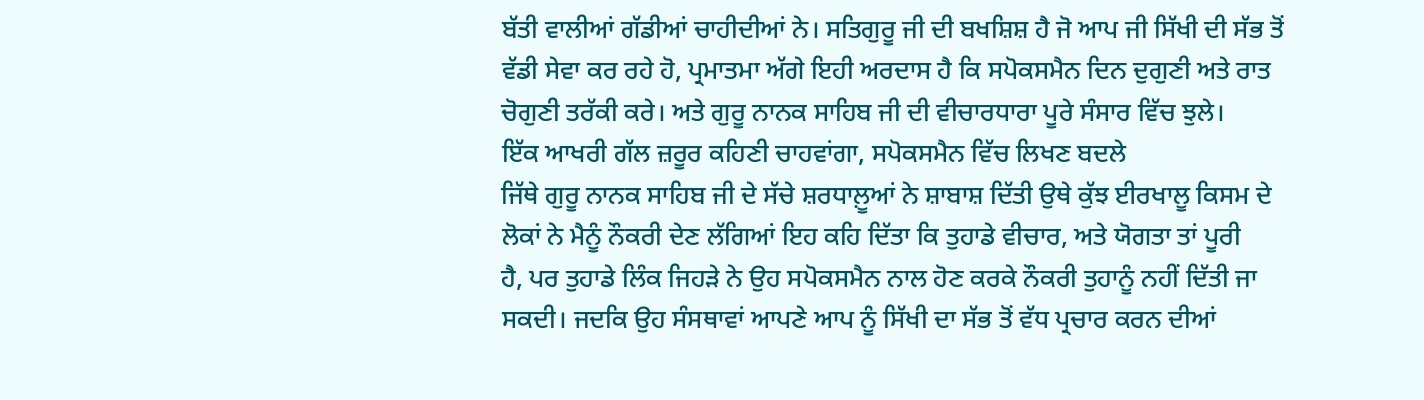ਬੱਤੀ ਵਾਲੀਆਂ ਗੱਡੀਆਂ ਚਾਹੀਦੀਆਂ ਨੇ। ਸਤਿਗੁਰੂ ਜੀ ਦੀ ਬਖਸ਼ਿਸ਼ ਹੈ ਜੋ ਆਪ ਜੀ ਸਿੱਖੀ ਦੀ ਸੱਭ ਤੋਂ
ਵੱਡੀ ਸੇਵਾ ਕਰ ਰਹੇ ਹੋ, ਪ੍ਰਮਾਤਮਾ ਅੱਗੇ ਇਹੀ ਅਰਦਾਸ ਹੈ ਕਿ ਸਪੋਕਸਮੈਨ ਦਿਨ ਦੁਗੁਣੀ ਅਤੇ ਰਾਤ
ਚੋਗੁਣੀ ਤਰੱਕੀ ਕਰੇ। ਅਤੇ ਗੁਰੂ ਨਾਨਕ ਸਾਹਿਬ ਜੀ ਦੀ ਵੀਚਾਰਧਾਰਾ ਪੂਰੇ ਸੰਸਾਰ ਵਿੱਚ ਝੁਲੇ।
ਇੱਕ ਆਖਰੀ ਗੱਲ ਜ਼ਰੂਰ ਕਹਿਣੀ ਚਾਹਵਾਂਗਾ, ਸਪੋਕਸਮੈਨ ਵਿੱਚ ਲਿਖਣ ਬਦਲੇ
ਜਿੱਥੇ ਗੁਰੂ ਨਾਨਕ ਸਾਹਿਬ ਜੀ ਦੇ ਸੱਚੇ ਸ਼ਰਧਾਲ਼ੂਆਂ ਨੇ ਸ਼ਾਬਾਸ਼ ਦਿੱਤੀ ਉਥੇ ਕੁੱਝ ਈਰਖਾਲੂ ਕਿਸਮ ਦੇ
ਲੋਕਾਂ ਨੇ ਮੈਨੂੰ ਨੌਕਰੀ ਦੇਣ ਲੱਗਿਆਂ ਇਹ ਕਹਿ ਦਿੱਤਾ ਕਿ ਤੁਹਾਡੇ ਵੀਚਾਰ, ਅਤੇ ਯੋਗਤਾ ਤਾਂ ਪੂਰੀ
ਹੈ, ਪਰ ਤੁਹਾਡੇ ਲਿੰਕ ਜਿਹੜੇ ਨੇ ਉਹ ਸਪੋਕਸਮੈਨ ਨਾਲ ਹੋਣ ਕਰਕੇ ਨੌਕਰੀ ਤੁਹਾਨੂੰ ਨਹੀਂ ਦਿੱਤੀ ਜਾ
ਸਕਦੀ। ਜਦਕਿ ਉਹ ਸੰਸਥਾਵਾਂ ਆਪਣੇ ਆਪ ਨੂੰ ਸਿੱਖੀ ਦਾ ਸੱਭ ਤੋਂ ਵੱਧ ਪ੍ਰਚਾਰ ਕਰਨ ਦੀਆਂ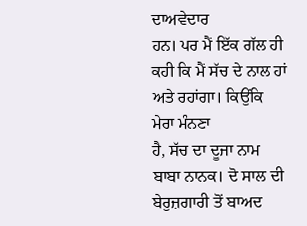ਦਾਅਵੇਦਾਰ
ਹਨ। ਪਰ ਮੈਂ ਇੱਕ ਗੱਲ ਹੀ ਕਹੀ ਕਿ ਮੈਂ ਸੱਚ ਦੇ ਨਾਲ ਹਾਂ ਅਤੇ ਰਹਾਂਗਾ। ਕਿਉਂਕਿ ਮੇਰਾ ਮੰਨਣਾ
ਹੈ, ਸੱਚ ਦਾ ਦੂਜਾ ਨਾਮ ਬਾਬਾ ਨਾਨਕ। ਦੋ ਸਾਲ ਦੀ ਬੇਰੁਜ਼ਗਾਰੀ ਤੋਂ ਬਾਅਦ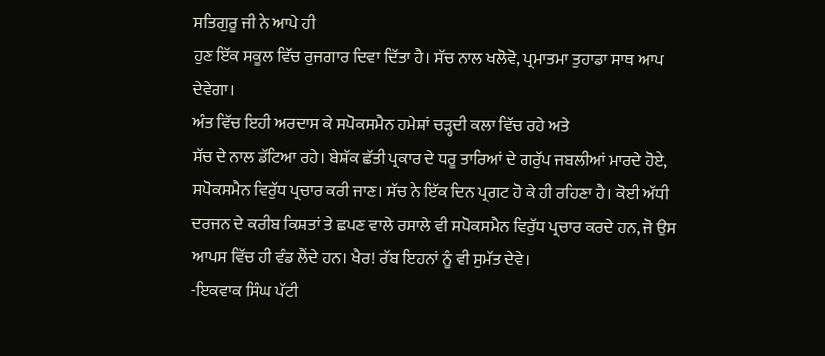ਸਤਿਗੁਰੂ ਜੀ ਨੇ ਆਪੇ ਹੀ
ਹੁਣ ਇੱਕ ਸਕੂਲ ਵਿੱਚ ਰੁਜਗਾਰ ਦਿਵਾ ਦਿੱਤਾ ਹੈ। ਸੱਚ ਨਾਲ ਖਲੋਵੋ, ਪ੍ਰਮਾਤਮਾ ਤੁਹਾਡਾ ਸਾਥ ਆਪ
ਦੇਵੇਗਾ।
ਅੰਤ ਵਿੱਚ ਇਹੀ ਅਰਦਾਸ ਕੇ ਸਪੋਕਸਮੈਨ ਹਮੇਸ਼ਾਂ ਚੜ੍ਹਦੀ ਕਲਾ ਵਿੱਚ ਰਹੇ ਅਤੇ
ਸੱਚ ਦੇ ਨਾਲ ਡੱਟਿਆ ਰਹੇ। ਬੇਸ਼ੱਕ ਛੱਤੀ ਪ੍ਰਕਾਰ ਦੇ ਧਰੂ ਤਾਰਿਆਂ ਦੇ ਗਰੁੱਪ ਜਬਲੀਆਂ ਮਾਰਦੇ ਹੋਏ,
ਸਪੋਕਸਮੈਨ ਵਿਰੁੱਧ ਪ੍ਰਚਾਰ ਕਰੀ ਜਾਣ। ਸੱਚ ਨੇ ਇੱਕ ਦਿਨ ਪ੍ਰਗਟ ਹੋ ਕੇ ਹੀ ਰਹਿਣਾ ਹੈ। ਕੋਈ ਅੱਧੀ
ਦਰਜਨ ਦੇ ਕਰੀਬ ਕਿਸ਼ਤਾਂ ਤੇ ਛਪਣ ਵਾਲੇ ਰਸਾਲੇ ਵੀ ਸਪੋਕਸਮੈਨ ਵਿਰੁੱਧ ਪ੍ਰਚਾਰ ਕਰਦੇ ਹਨ, ਜੋ ਉਸ
ਆਪਸ ਵਿੱਚ ਹੀ ਵੰਡ ਲੈਂਦੇ ਹਨ। ਖੈਰ! ਰੱਬ ਇਹਨਾਂ ਨੂੰ ਵੀ ਸੁਮੱਤ ਦੇਵੇ।
-ਇਕਵਾਕ ਸਿੰਘ ਪੱਟੀ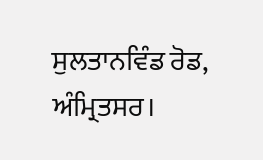ਸੁਲਤਾਨਵਿੰਡ ਰੋਡ, ਅੰਮ੍ਰਿਤਸਰ।